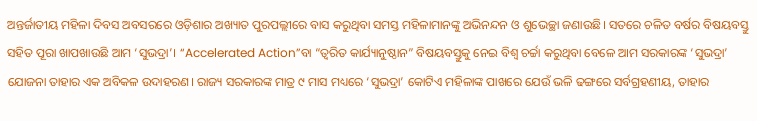ଅନ୍ତର୍ଜାତୀୟ ମହିଳା ଦିବସ ଅବସରରେ ଓଡ଼ିଶାର ଅଖ୍ୟାତ ପୁରପଲ୍ଲୀରେ ବାସ କରୁଥିବା ସମସ୍ତ ମହିଳାମାନଙ୍କୁ ଅଭିନନ୍ଦନ ଓ ଶୁଭେଚ୍ଛା ଜଣାଉଛି। ସତରେ ଚଳିତ ବର୍ଷର ବିଷୟବସ୍ତୁ ସହିତ ପୂରା ଖାପଖାଉଛି ଆମ ‘ସୁଭଦ୍ରା’। “Accelerated Action”ବା “ତ୍ବରିତ କାର୍ଯ୍ୟାନୁଷ୍ଠାନ” ବିଷୟବସ୍ତୁକୁ ନେଇ ବିଶ୍ବ ଚର୍ଚ୍ଚା କରୁଥିବା ବେଳେ ଆମ ସରକାରଙ୍କ ‘ସୁଭଦ୍ରା’ ଯୋଜନା ତାହାର ଏକ ଅବିକଳ ଉଦାହରଣ। ରାଜ୍ୟ ସରକାରଙ୍କ ମାତ୍ର ୯ ମାସ ମଧ୍ୟରେ ‘ସୁଭଦ୍ରା’ କୋଟିଏ ମହିଳାଙ୍କ ପାଖରେ ଯେଉଁ ଭଳି ଢଙ୍ଗରେ ସର୍ବଗ୍ରହଣୀୟ, ତାହାର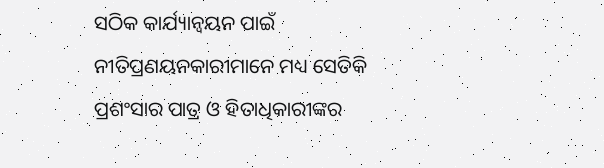ସଠିକ କାର୍ଯ୍ୟାନ୍ବୟନ ପାଇଁ ନୀତିପ୍ରଣୟନକାରୀମାନେ ମଧ୍ୟ ସେତିକି ପ୍ରଶଂସାର ପାତ୍ର ଓ ହିତାଧିକାରୀଙ୍କର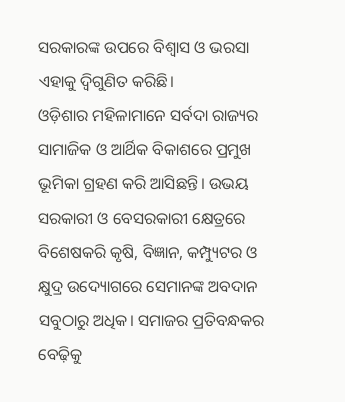ସରକାରଙ୍କ ଉପରେ ବିଶ୍ୱାସ ଓ ଭରସା ଏହାକୁ ଦ୍ବିଗୁଣିତ କରିଛି।
ଓଡ଼ିଶାର ମହିଳାମାନେ ସର୍ବଦା ରାଜ୍ୟର ସାମାଜିକ ଓ ଆର୍ଥିକ ବିକାଶରେ ପ୍ରମୁଖ ଭୂମିକା ଗ୍ରହଣ କରି ଆସିଛନ୍ତି। ଉଭୟ ସରକାରୀ ଓ ବେସରକାରୀ କ୍ଷେତ୍ରରେ ବିଶେଷକରି କୃଷି, ବିଜ୍ଞାନ, କମ୍ପ୍ୟୁଟର ଓ କ୍ଷୁଦ୍ର ଉଦ୍ୟୋଗରେ ସେମାନଙ୍କ ଅବଦାନ ସବୁଠାରୁ ଅଧିକ। ସମାଜର ପ୍ରତିବନ୍ଧକର ବେଢ଼ିକୁ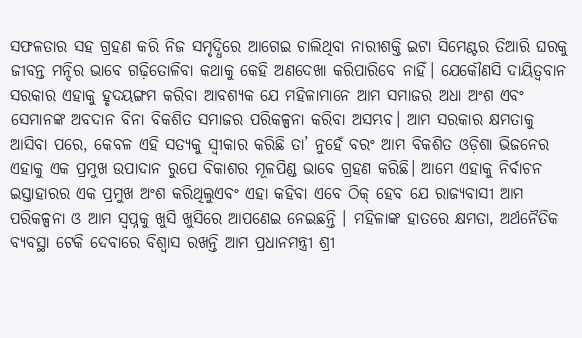ସଫଳତାର ସହ ଗ୍ରହଣ କରି ନିଜ ସମୃଦ୍ଧିରେ ଆଗେଇ ଚାଲିଥିବା ନାରୀଶକ୍ତି ଇଟା ସିମେଣ୍ଟର ତିଆରି ଘରକୁ ଜୀବନ୍ତ ମନ୍ଦିର ଭାବେ ଗଢ଼ିତୋଳିବା କଥାକୁ କେହି ଅଣଦେଖା କରିପାରିବେ ନାହିଁ। ଯେକୌଣସି ଦାୟିତ୍ୱବାନ ସରକାର ଏହାକୁ ହୃଦୟଙ୍ଗମ କରିବା ଆବଶ୍ୟକ ଯେ ମହିଳାମାନେ ଆମ ସମାଜର ଅଧା ଅଂଶ ଏବଂ ସେମାନଙ୍କ ଅବଦାନ ବିନା ବିକଶିତ ସମାଜର ପରିକଳ୍ପନା କରିବା ଅସମ୍ଭବ। ଆମ ସରକାର କ୍ଷମତାକୁ ଆସିବା ପରେ, କେବଳ ଏହି ସତ୍ୟକୁ ସ୍ବୀକାର କରିଛି ତା’ ନୁହେଁ ବରଂ ଆମ ବିକଶିତ ଓଡ଼ିଶା ଭିଜନେର ଏହାକୁ ଏକ ପ୍ରମୁଖ ଉପାଦାନ ରୁପେ ବିକାଶର ମୂଳପିଣ୍ଡ ଭାବେ ଗ୍ରହଣ କରିଛି। ଆମେ ଏହାକୁ ନିର୍ବାଚନ ଇସ୍ତାହାରର ଏକ ପ୍ରମୁଖ ଅଂଶ କରିଥିଲୁଏବଂ ଏହା କହିବା ଏବେ ଠିକ୍ ହେବ ଯେ ରାଜ୍ୟବାସୀ ଆମ ପରିକଳ୍ପନା ଓ ଆମ ସ୍ବପ୍ନକୁ ଖୁସି ଖୁସିରେ ଆପଣେଇ ନେଇଛନ୍ତି । ମହିଳାଙ୍କ ହାତରେ କ୍ଷମତା, ଅର୍ଥନୈତିକ ବ୍ୟବସ୍ଥା ଟେକି ଦେବାରେ ବିଶ୍ବାସ ରଖନ୍ତି ଆମ ପ୍ରଧାନମନ୍ତ୍ରୀ ଶ୍ରୀ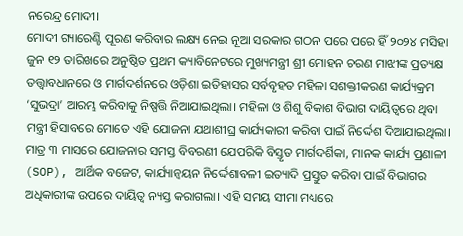ନରେନ୍ଦ୍ର ମୋଦୀ।
ମୋଦୀ ଗ୍ୟାରେଣ୍ଟି ପୂରଣ କରିବାର ଲକ୍ଷ୍ୟ ନେଇ ନୂଆ ସରକାର ଗଠନ ପରେ ପରେ ହିଁ ୨୦୨୪ ମସିହା ଜୁନ ୧୨ ତାରିଖରେ ଅନୁଷ୍ଠିତ ପ୍ରଥମ କ୍ୟାବିନେଟରେ ମୁଖ୍ୟମନ୍ତ୍ରୀ ଶ୍ରୀ ମୋହନ ଚରଣ ମାଝୀଙ୍କ ପ୍ରତ୍ୟକ୍ଷ ତତ୍ତ୍ବାବଧାନରେ ଓ ମାର୍ଗଦର୍ଶନରେ ଓଡ଼ିଶା ଇତିହାସର ସର୍ବବୃହତ ମହିଳା ସଶକ୍ତୀକରଣ କାର୍ଯ୍ୟକ୍ରମ ‘ସୁଭଦ୍ରା’ ଆରମ୍ଭ କରିବାକୁ ନିଷ୍ପତ୍ତି ନିଆଯାଇଥିଲା। ମହିଳା ଓ ଶିଶୁ ବିକାଶ ବିଭାଗ ଦାୟିତ୍ବରେ ଥିବା ମନ୍ତ୍ରୀ ହିସାବରେ ମୋତେ ଏହି ଯୋଜନା ଯଥାଶୀଘ୍ର କାର୍ଯ୍ୟକାରୀ କରିବା ପାଇଁ ନିର୍ଦ୍ଦେଶ ଦିଆଯାଇଥିଲା। ମାତ୍ର ୩ ମାସରେ ଯୋଜନାର ସମସ୍ତ ବିବରଣୀ ଯେପରିକି ବିସ୍ତୃତ ମାର୍ଗଦର୍ଶିକା, ମାନକ କାର୍ଯ୍ୟ ପ୍ରଣାଳୀ (SOP), ଆର୍ଥିକ ବଜେଟ, କାର୍ଯ୍ୟାନ୍ବୟନ ନିର୍ଦ୍ଦେଶାବଳୀ ଇତ୍ୟାଦି ପ୍ରସ୍ତୁତ କରିବା ପାଇଁ ବିଭାଗର ଅଧିକାରୀଙ୍କ ଉପରେ ଦାୟିତ୍ବ ନ୍ୟସ୍ତ କରାଗଲା। ଏହି ସମୟ ସୀମା ମଧ୍ୟରେ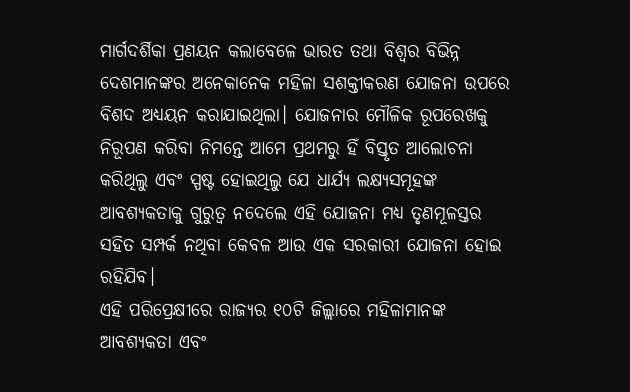ମାର୍ଗଦର୍ଶିକା ପ୍ରଣୟନ କଲାବେଳେ ଭାରତ ତଥା ବିଶ୍ବର ବିଭିନ୍ନ ଦେଶମାନଙ୍କର ଅନେକାନେକ ମହିଳା ସଶକ୍ତୀକରଣ ଯୋଜନା ଉପରେ ବିଶଦ ଅଧ୍ୟୟନ କରାଯାଇଥିଲା। ଯୋଜନାର ମୌଳିକ ରୂପରେଖକୁ ନିରୂପଣ କରିବା ନିମନ୍ତେ ଆମେ ପ୍ରଥମରୁ ହିଁ ବିସ୍ତୃତ ଆଲୋଚନା କରିଥିଲୁ ଏବଂ ସ୍ପଷ୍ଟ ହୋଇଥିଲୁ ଯେ ଧାର୍ଯ୍ୟ ଲକ୍ଷ୍ୟସମୂହଙ୍କ ଆବଶ୍ୟକତାକୁ ଗୁରୁତ୍ବ ନଦେଲେ ଏହି ଯୋଜନା ମଧ୍ୟ ତୃଣମୂଳସ୍ତର ସହିତ ସମ୍ପର୍କ ନଥିବା କେବଳ ଆଉ ଏକ ସରକାରୀ ଯୋଜନା ହୋଇ ରହିଯିବ।
ଏହି ପରିପ୍ରେକ୍ଷୀରେ ରାଜ୍ୟର ୧୦ଟି ଜିଲ୍ଲାରେ ମହିଳାମାନଙ୍କ ଆବଶ୍ୟକତା ଏବଂ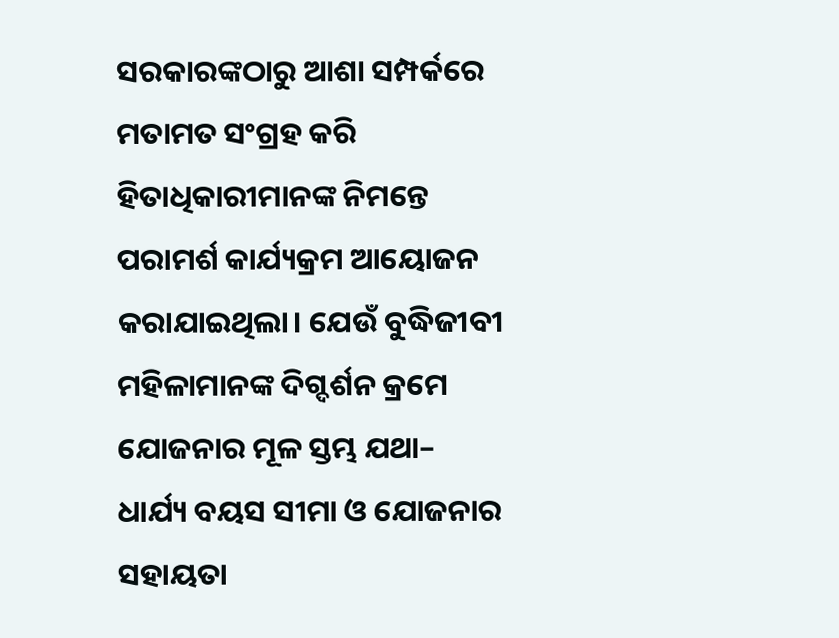ସରକାରଙ୍କଠାରୁ ଆଶା ସମ୍ପର୍କରେ ମତାମତ ସଂଗ୍ରହ କରି ହିତାଧିକାରୀମାନଙ୍କ ନିମନ୍ତେ ପରାମର୍ଶ କାର୍ଯ୍ୟକ୍ରମ ଆୟୋଜନ କରାଯାଇଥିଲା। ଯେଉଁ ବୁଦ୍ଧିଜୀବୀ ମହିଳାମାନଙ୍କ ଦିଗ୍ଦର୍ଶନ କ୍ରମେ ଯୋଜନାର ମୂଳ ସ୍ତମ୍ଭ ଯଥା– ଧାର୍ଯ୍ୟ ବୟସ ସୀମା ଓ ଯୋଜନାର ସହାୟତା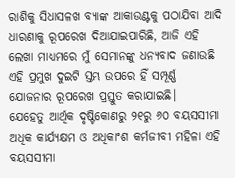ରାଶିକୁ ସିଧାସଳଖ ବ୍ୟାଙ୍କ ଆକାଉଣ୍ଟକୁ ପଠାଯିବା ଆଦି ଧାରଣାକୁ ରୂପରେଖ ଦିଆଯାଇପାରିଛି, ଆଜି ଏହି ଲେଖା ମାଧ୍ୟମରେ ମୁଁ ସେମାନଙ୍କୁ ଧନ୍ୟବାଦ ଜଣାଉଛି ଏହି ପ୍ରମୁଖ ଦୁଇଟି ସ୍ତମ୍ଭ ଉପରେ ହିଁ ସମ୍ପୂର୍ଣ୍ଣ ଯୋଜନାର ରୂପରେଖ ପ୍ରସ୍ତୁତ କରାଯାଇଛି।
ଯେହେତୁ ଆର୍ଥିକ ଦୃଷ୍ଟିକୋଣରୁ ୨୧ରୁ ୬୦ ବୟସସୀମା ଅଧିକ କାର୍ଯ୍ୟକ୍ଷମ ଓ ଅଧିକାଂଶ କର୍ମଜୀବୀ ମହିଳା ଏହି ବୟସସୀମା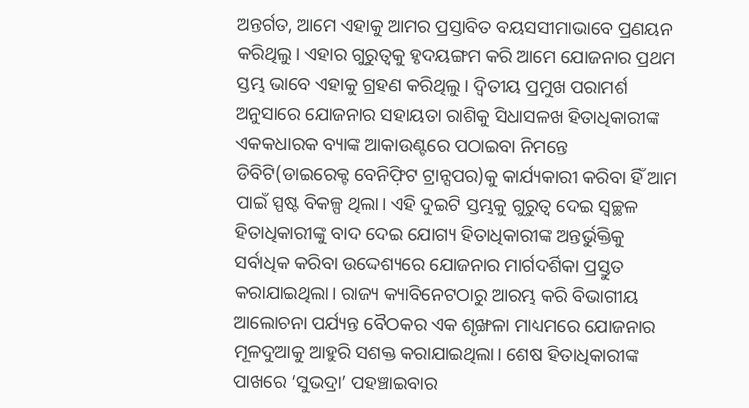ଅନ୍ତର୍ଗତ, ଆମେ ଏହାକୁ ଆମର ପ୍ରସ୍ତାବିତ ବୟସସୀମାଭାବେ ପ୍ରଣୟନ କରିଥିଲୁ। ଏହାର ଗୁରୁତ୍ବକୁ ହୃଦୟଙ୍ଗମ କରି ଆମେ ଯୋଜନାର ପ୍ରଥମ ସ୍ତମ୍ଭ ଭାବେ ଏହାକୁ ଗ୍ରହଣ କରିଥିଲୁ। ଦ୍ବିତୀୟ ପ୍ରମୁଖ ପରାମର୍ଶ ଅନୁସାରେ ଯୋଜନାର ସହାୟତା ରାଶିକୁ ସିଧାସଳଖ ହିତାଧିକାରୀଙ୍କ ଏକକଧାରକ ବ୍ୟାଙ୍କ ଆକାଉଣ୍ଟରେ ପଠାଇବା ନିମନ୍ତେ ଡିବିଟି(ଡାଇରେକ୍ଟ ବେନିଫ଼ିଟ ଟ୍ରାନ୍ସପର)କୁ କାର୍ଯ୍ୟକାରୀ କରିବା ହିଁ ଆମ ପାଇଁ ସ୍ପଷ୍ଟ ବିକଳ୍ପ ଥିଲା। ଏହି ଦୁଇଟି ସ୍ତମ୍ଭକୁ ଗୁରୁତ୍ବ ଦେଇ ସ୍ବଚ୍ଛଳ ହିତାଧିକାରୀଙ୍କୁ ବାଦ ଦେଇ ଯୋଗ୍ୟ ହିତାଧିକାରୀଙ୍କ ଅନ୍ତର୍ଭୁକ୍ତିକୁ ସର୍ବାଧିକ କରିବା ଉଦ୍ଦେଶ୍ୟରେ ଯୋଜନାର ମାର୍ଗଦର୍ଶିକା ପ୍ରସ୍ତୁତ କରାଯାଇଥିଲା। ରାଜ୍ୟ କ୍ୟାବିନେଟଠାରୁ ଆରମ୍ଭ କରି ବିଭାଗୀୟ ଆଲୋଚନା ପର୍ଯ୍ୟନ୍ତ ବୈଠକର ଏକ ଶୃଙ୍ଖଳା ମାଧ୍ୟମରେ ଯୋଜନାର ମୂଳଦୁଆକୁ ଆହୁରି ସଶକ୍ତ କରାଯାଇଥିଲା। ଶେଷ ହିତାଧିକାରୀଙ୍କ ପାଖରେ ‘ସୁଭଦ୍ରା’ ପହଞ୍ଚାଇବାର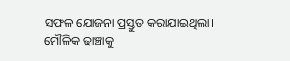ସଫଳ ଯୋଜନା ପ୍ରସ୍ତୁତ କରାଯାଇଥିଲା।
ମୌଳିକ ଢାଞ୍ଚାକୁ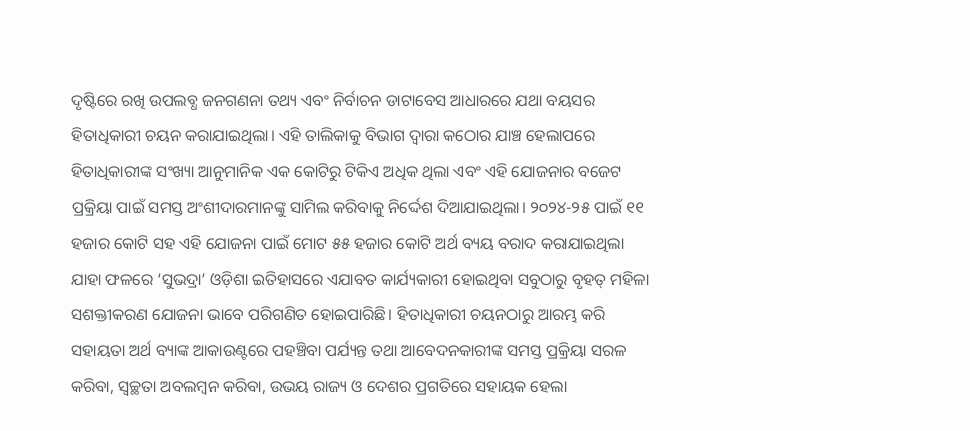ଦୃଷ୍ଟିରେ ରଖି ଉପଲବ୍ଧ ଜନଗଣନା ତଥ୍ୟ ଏବଂ ନିର୍ବାଚନ ଡାଟାବେସ ଆଧାରରେ ଯଥା ବୟସର ହିତାଧିକାରୀ ଚୟନ କରାଯାଇଥିଲା। ଏହି ତାଲିକାକୁ ବିଭାଗ ଦ୍ୱାରା କଠୋର ଯାଞ୍ଚ ହେଲାପରେ ହିତାଧିକାରୀଙ୍କ ସଂଖ୍ୟା ଆନୁମାନିକ ଏକ କୋଟିରୁ ଟିକିଏ ଅଧିକ ଥିଲା ଏବଂ ଏହି ଯୋଜନାର ବଜେଟ ପ୍ରକ୍ରିୟା ପାଇଁ ସମସ୍ତ ଅଂଶୀଦାରମାନଙ୍କୁ ସାମିଲ କରିବାକୁ ନିର୍ଦ୍ଦେଶ ଦିଆଯାଇଥିଲା। ୨୦୨୪-୨୫ ପାଇଁ ୧୧ ହଜାର କୋଟି ସହ ଏହି ଯୋଜନା ପାଇଁ ମୋଟ ୫୫ ହଜାର କୋଟି ଅର୍ଥ ବ୍ୟୟ ବରାଦ କରାଯାଇଥିଲା ଯାହା ଫଳରେ ‘ସୁଭଦ୍ରା’ ଓଡ଼ିଶା ଇତିହାସରେ ଏଯାବତ କାର୍ଯ୍ୟକାରୀ ହୋଇଥିବା ସବୁଠାରୁ ବୃହତ୍ ମହିଳା ସଶକ୍ତୀକରଣ ଯୋଜନା ଭାବେ ପରିଗଣିତ ହୋଇପାରିଛି। ହିତାଧିକାରୀ ଚୟନଠାରୁ ଆରମ୍ଭ କରି ସହାୟତା ଅର୍ଥ ବ୍ୟାଙ୍କ ଆକାଉଣ୍ଟରେ ପହଞ୍ଚିବା ପର୍ଯ୍ୟନ୍ତ ତଥା ଆବେଦନକାରୀଙ୍କ ସମସ୍ତ ପ୍ରକ୍ରିୟା ସରଳ କରିବା, ସ୍ବଚ୍ଛତା ଅବଲମ୍ବନ କରିବା, ଉଭୟ ରାଜ୍ୟ ଓ ଦେଶର ପ୍ରଗତିରେ ସହାୟକ ହେଲା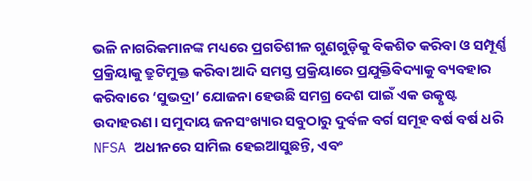ଭଳି ନାଗରିକମାନଙ୍କ ମଧ୍ୟରେ ପ୍ରଗତିଶୀଳ ଗୁଣଗୁଡ଼ିକୁ ବିକଶିତ କରିବା ଓ ସମ୍ପୂର୍ଣ୍ଣ ପ୍ରକ୍ରିୟାକୁ ତ୍ରୁଟିମୁକ୍ତ କରିବା ଆଦି ସମସ୍ତ ପ୍ରକ୍ରିୟାରେ ପ୍ରଯୁକ୍ତିବିଦ୍ୟାକୁ ବ୍ୟବହାର କରିବାରେ ‘ସୁଭଦ୍ରା’ ଯୋଜନା ହେଉଛି ସମଗ୍ର ଦେଶ ପାଇଁ ଏକ ଉତ୍କୃଷ୍ଟ ଉଦାହରଣ। ସମୁଦାୟ ଜନସଂଖ୍ୟାର ସବୁଠାରୁ ଦୁର୍ବଳ ବର୍ଗ ସମୂହ ବର୍ଷ ବର୍ଷ ଧରି NFSA ଅଧୀନରେ ସାମିଲ ହେଇଆସୁଛନ୍ତି, ଏବଂ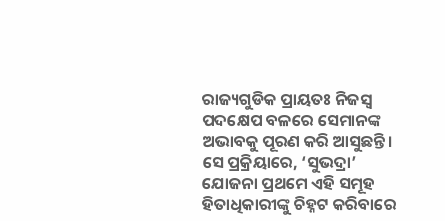ରାଜ୍ୟଗୁଡିକ ପ୍ରାୟତଃ ନିଜସ୍ବ ପଦକ୍ଷେପ ବଳରେ ସେମାନଙ୍କ ଅଭାବକୁ ପୂରଣ କରି ଆସୁଛନ୍ତି। ସେ ପ୍ରକ୍ରିୟାରେ, ‘ସୁଭଦ୍ରା’ ଯୋଜନା ପ୍ରଥମେ ଏହି ସମୂହ ହିତାଧିକାରୀଙ୍କୁ ଚିହ୍ନଟ କରିବାରେ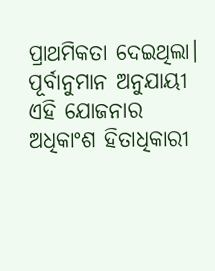ପ୍ରାଥମିକତା ଦେଇଥିଲା। ପୂର୍ବାନୁମାନ ଅନୁଯାୟୀ ଏହି ଯୋଜନାର ଅଧିକାଂଶ ହିତାଧିକାରୀ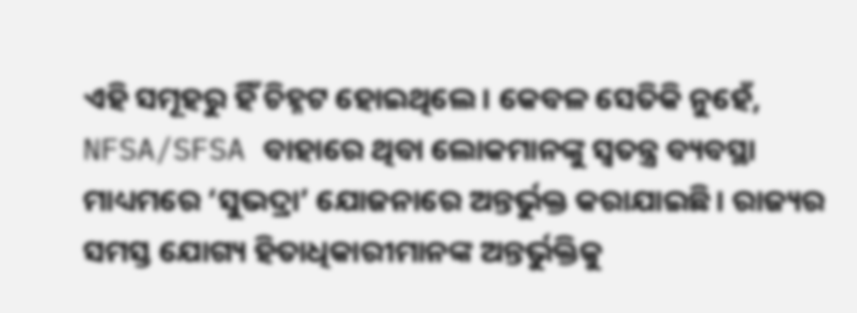ଏହି ସମୂହରୁ ହିଁ ଚିହ୍ନଟ ହୋଇଥିଲେ। କେବଳ ସେତିକି ନୁହେଁ, NFSA/SFSA ବାହାରେ ଥିବା ଲୋକମାନଙ୍କୁ ସ୍ବତନ୍ତ୍ର ବ୍ୟବସ୍ଥା ମାଧ୍ୟମରେ ‘ସୁଭଦ୍ରା’ ଯୋଜନାରେ ଅନ୍ତର୍ଭୁକ୍ତ କରାଯାଇଛି। ରାଜ୍ୟର ସମସ୍ତ ଯୋଗ୍ୟ ହିତାଧିକାରୀମାନଙ୍କ ଅନ୍ତର୍ଭୁକ୍ତିକୁ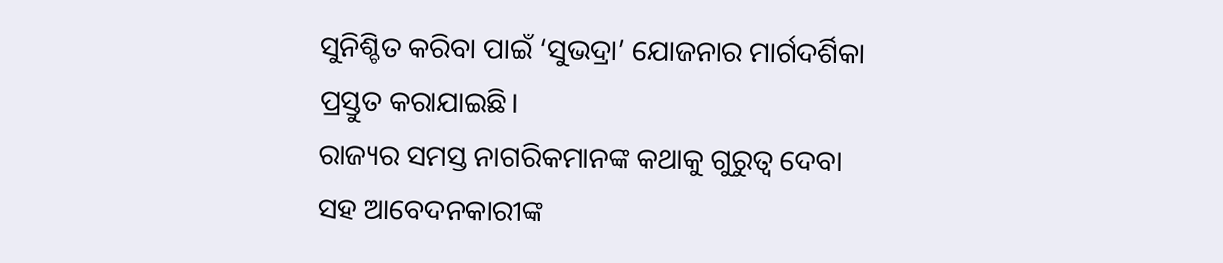ସୁନିଶ୍ଚିତ କରିବା ପାଇଁ ‘ସୁଭଦ୍ରା’ ଯୋଜନାର ମାର୍ଗଦର୍ଶିକା ପ୍ରସ୍ତୁତ କରାଯାଇଛି।
ରାଜ୍ୟର ସମସ୍ତ ନାଗରିକମାନଙ୍କ କଥାକୁ ଗୁରୁତ୍ବ ଦେବା ସହ ଆବେଦନକାରୀଙ୍କ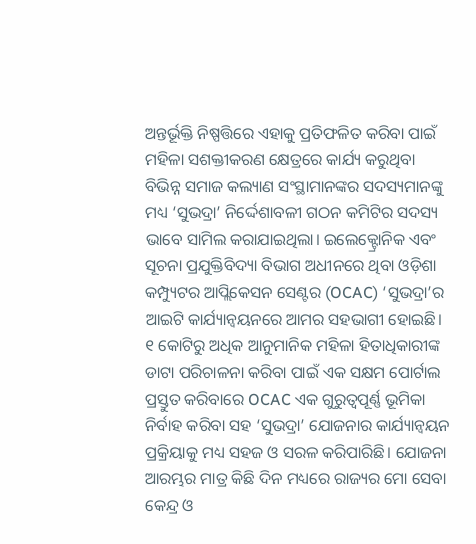ଅନ୍ତର୍ଭୂକ୍ତି ନିଷ୍ପତ୍ତିରେ ଏହାକୁ ପ୍ରତିଫଳିତ କରିବା ପାଇଁ ମହିଳା ସଶକ୍ତୀକରଣ କ୍ଷେତ୍ରରେ କାର୍ଯ୍ୟ କରୁଥିବା ବିଭିନ୍ନ ସମାଜ କଲ୍ୟାଣ ସଂସ୍ଥାମାନଙ୍କର ସଦସ୍ୟମାନଙ୍କୁ ମଧ୍ୟ ‘ସୁଭଦ୍ରା’ ନିର୍ଦ୍ଦେଶାବଳୀ ଗଠନ କମିଟିର ସଦସ୍ୟ ଭାବେ ସାମିଲ କରାଯାଇଥିଲା। ଇଲେକ୍ଟ୍ରୋନିକ ଏବଂ ସୂଚନା ପ୍ରଯୁକ୍ତିବିଦ୍ୟା ବିଭାଗ ଅଧୀନରେ ଥିବା ଓଡ଼ିଶା କମ୍ପ୍ୟୁଟର ଆପ୍ଲିକେସନ ସେଣ୍ଟର (OCAC) ‘ସୁଭଦ୍ରା’ର ଆଇଟି କାର୍ଯ୍ୟାନ୍ବୟନରେ ଆମର ସହଭାଗୀ ହୋଇଛି। ୧ କୋଟିରୁ ଅଧିକ ଆନୁମାନିକ ମହିଳା ହିତାଧିକାରୀଙ୍କ ଡାଟା ପରିଚାଳନା କରିବା ପାଇଁ ଏକ ସକ୍ଷମ ପୋର୍ଟାଲ ପ୍ରସ୍ତୁତ କରିବାରେ OCAC ଏକ ଗୁରୁତ୍ୱପୂର୍ଣ୍ଣ ଭୂମିକା ନିର୍ବାହ କରିବା ସହ ‘ସୁଭଦ୍ରା’ ଯୋଜନାର କାର୍ଯ୍ୟାନ୍ବୟନ ପ୍ରକ୍ରିୟାକୁ ମଧ୍ୟ ସହଜ ଓ ସରଳ କରିପାରିଛି। ଯୋଜନା ଆରମ୍ଭର ମାତ୍ର କିଛି ଦିନ ମଧ୍ୟରେ ରାଜ୍ୟର ମୋ ସେବା କେନ୍ଦ୍ର ଓ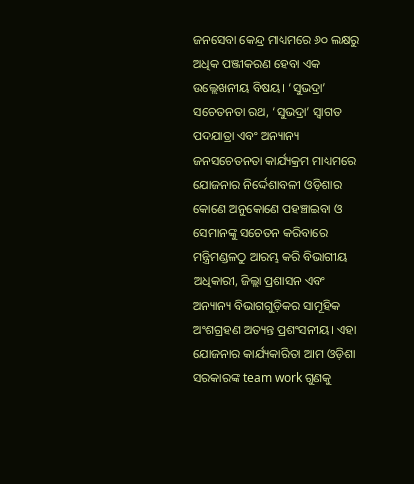ଜନସେବା କେନ୍ଦ୍ର ମାଧ୍ୟମରେ ୬୦ ଲକ୍ଷରୁ ଅଧିକ ପଞ୍ଜୀକରଣ ହେବା ଏକ ଉଲ୍ଲେଖନୀୟ ବିଷୟ। ‘ସୁଭଦ୍ରା’ ସଚେତନତା ରଥ, ‘ସୁଭଦ୍ରା’ ସ୍ବାଗତ ପଦଯାତ୍ରା ଏବଂ ଅନ୍ୟାନ୍ୟ ଜନସଚେତନତା କାର୍ଯ୍ୟକ୍ରମ ମାଧ୍ୟମରେ ଯୋଜନାର ନିର୍ଦ୍ଦେଶାବଳୀ ଓଡ଼ିଶାର କୋଣେ ଅନୁକୋଣେ ପହଞ୍ଚାଇବା ଓ ସେମାନଙ୍କୁ ସଚେତନ କରିବାରେ ମନ୍ତ୍ରିମଣ୍ଡଳଠୁ ଆରମ୍ଭ କରି ବିଭାଗୀୟ ଅଧିକାରୀ, ଜିଲ୍ଲା ପ୍ରଶାସନ ଏବଂ ଅନ୍ୟାନ୍ୟ ବିଭାଗଗୁଡ଼ିକର ସାମୂହିକ ଅଂଶଗ୍ରହଣ ଅତ୍ୟନ୍ତ ପ୍ରଶଂସନୀୟ। ଏହା ଯୋଜନାର କାର୍ଯ୍ୟକାରିତା ଆମ ଓଡ଼ିଶା ସରକାରଙ୍କ team work ଗୁଣକୁ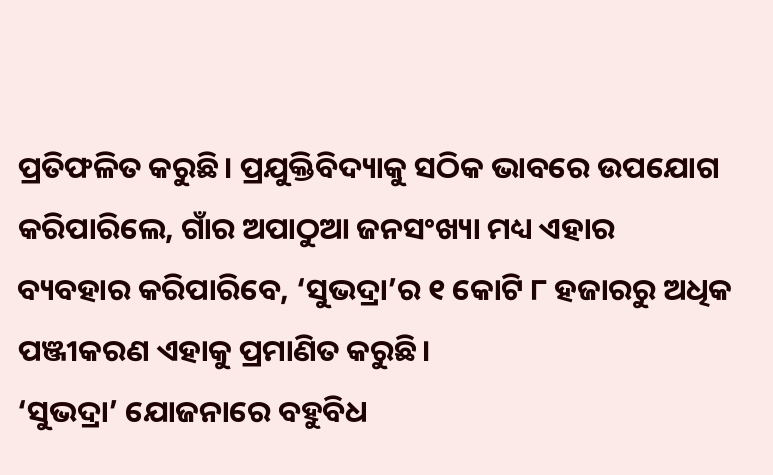ପ୍ରତିଫଳିତ କରୁଛି। ପ୍ରଯୁକ୍ତିବିଦ୍ୟାକୁ ସଠିକ ଭାବରେ ଉପଯୋଗ କରିପାରିଲେ, ଗାଁର ଅପାଠୁଆ ଜନସଂଖ୍ୟା ମଧ୍ୟ ଏହାର ବ୍ୟବହାର କରିପାରିବେ, ‘ସୁଭଦ୍ରା’ର ୧ କୋଟି ୮ ହଜାରରୁ ଅଧିକ ପଞ୍ଜୀକରଣ ଏହାକୁ ପ୍ରମାଣିତ କରୁଛି।
‘ସୁଭଦ୍ରା’ ଯୋଜନାରେ ବହୁବିଧ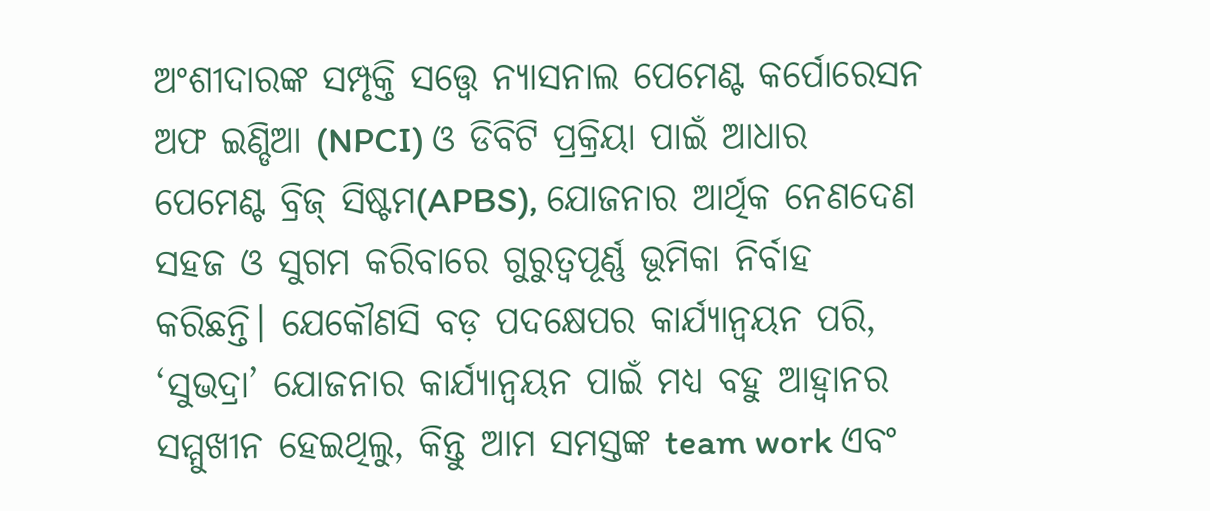ଅଂଶୀଦାରଙ୍କ ସମ୍ପୃକ୍ତି ସତ୍ତ୍ବେ ନ୍ୟାସନାଲ ପେମେଣ୍ଟ କର୍ପୋରେସନ ଅଫ ଇଣ୍ଡିଆ (NPCI) ଓ ଡିବିଟି ପ୍ରକ୍ରିୟା ପାଇଁ ଆଧାର ପେମେଣ୍ଟ ବ୍ରିଜ୍ ସିଷ୍ଟମ(APBS), ଯୋଜନାର ଆର୍ଥିକ ନେଣଦେଣ ସହଜ ଓ ସୁଗମ କରିବାରେ ଗୁରୁତ୍ବପୂର୍ଣ୍ଣ ଭୂମିକା ନିର୍ବାହ କରିଛନ୍ତି। ଯେକୌଣସି ବଡ଼ ପଦକ୍ଷେପର କାର୍ଯ୍ୟାନ୍ବୟନ ପରି, ‘ସୁଭଦ୍ରା’ ଯୋଜନାର କାର୍ଯ୍ୟାନ୍ବୟନ ପାଇଁ ମଧ୍ୟ ବହୁ ଆହ୍ବାନର ସମ୍ମୁଖୀନ ହେଇଥିଲୁ, କିନ୍ତୁ ଆମ ସମସ୍ତଙ୍କ team work ଏବଂ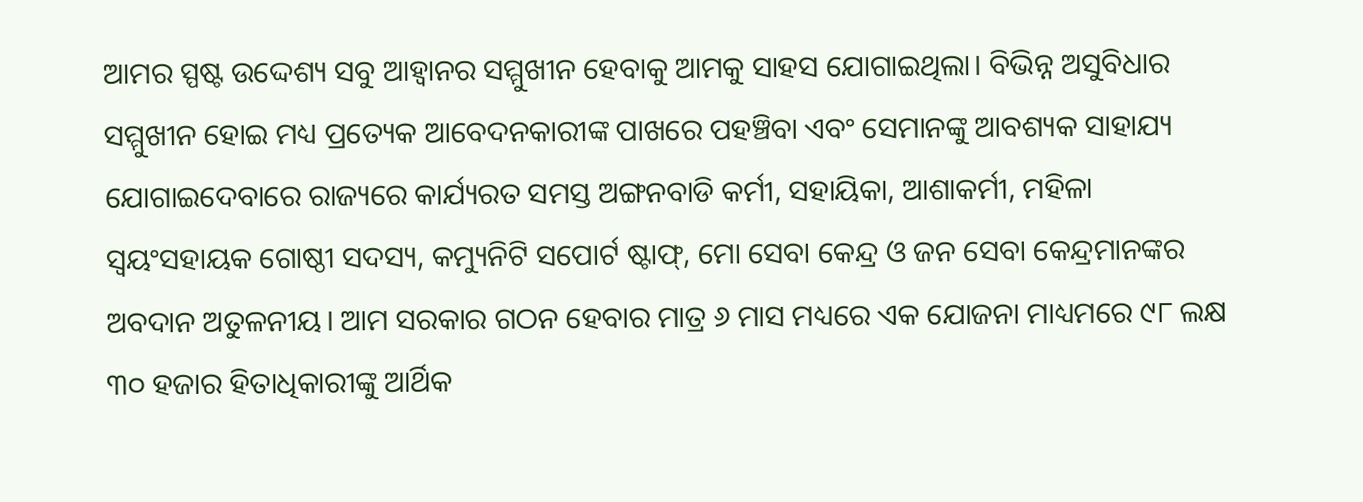ଆମର ସ୍ପଷ୍ଟ ଉଦ୍ଦେଶ୍ୟ ସବୁ ଆହ୍ୱାନର ସମ୍ମୁଖୀନ ହେବାକୁ ଆମକୁ ସାହସ ଯୋଗାଇଥିଲା। ବିଭିନ୍ନ ଅସୁବିଧାର ସମ୍ମୁଖୀନ ହୋଇ ମଧ୍ୟ ପ୍ରତ୍ୟେକ ଆବେଦନକାରୀଙ୍କ ପାଖରେ ପହଞ୍ଚିବା ଏବଂ ସେମାନଙ୍କୁ ଆବଶ୍ୟକ ସାହାଯ୍ୟ ଯୋଗାଇଦେବାରେ ରାଜ୍ୟରେ କାର୍ଯ୍ୟରତ ସମସ୍ତ ଅଙ୍ଗନବାଡି କର୍ମୀ, ସହାୟିକା, ଆଶାକର୍ମୀ, ମହିଳା ସ୍ବୟଂସହାୟକ ଗୋଷ୍ଠୀ ସଦସ୍ୟ, କମ୍ୟୁନିଟି ସପୋର୍ଟ ଷ୍ଟାଫ୍, ମୋ ସେବା କେନ୍ଦ୍ର ଓ ଜନ ସେବା କେନ୍ଦ୍ରମାନଙ୍କର ଅବଦାନ ଅତୁଳନୀୟ। ଆମ ସରକାର ଗଠନ ହେବାର ମାତ୍ର ୬ ମାସ ମଧ୍ୟରେ ଏକ ଯୋଜନା ମାଧ୍ୟମରେ ୯୮ ଲକ୍ଷ ୩୦ ହଜାର ହିତାଧିକାରୀଙ୍କୁ ଆର୍ଥିକ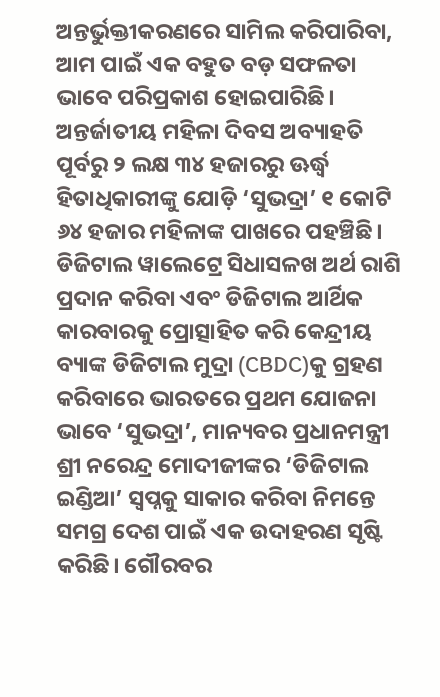ଅନ୍ତର୍ଭୁକ୍ତୀକରଣରେ ସାମିଲ କରିପାରିବା, ଆମ ପାଇଁ ଏକ ବହୁତ ବଡ଼ ସଫଳତା ଭାବେ ପରିପ୍ରକାଶ ହୋଇପାରିଛି। ଅନ୍ତର୍ଜାତୀୟ ମହିଳା ଦିବସ ଅବ୍ୟାହତି ପୂର୍ବରୁ ୨ ଲକ୍ଷ ୩୪ ହଜାରରୁ ଊର୍ଦ୍ଧ୍ବ ହିତାଧିକାରୀଙ୍କୁ ଯୋଡ଼ି ‘ସୁଭଦ୍ରା’ ୧ କୋଟି ୬୪ ହଜାର ମହିଳାଙ୍କ ପାଖରେ ପହଞ୍ଚିଛି। ଡିଜିଟାଲ ୱାଲେଟ୍ରେ ସିଧାସଳଖ ଅର୍ଥ ରାଶି ପ୍ରଦାନ କରିବା ଏବଂ ଡିଜିଟାଲ ଆର୍ଥିକ କାରବାରକୁ ପ୍ରୋତ୍ସାହିତ କରି କେନ୍ଦ୍ରୀୟ ବ୍ୟାଙ୍କ ଡିଜିଟାଲ ମୁଦ୍ରା (CBDC)କୁ ଗ୍ରହଣ କରିବାରେ ଭାରତରେ ପ୍ରଥମ ଯୋଜନା ଭାବେ ‘ସୁଭଦ୍ରା’, ମାନ୍ୟବର ପ୍ରଧାନମନ୍ତ୍ରୀ ଶ୍ରୀ ନରେନ୍ଦ୍ର ମୋଦୀଜୀଙ୍କର ‘ଡିଜିଟାଲ ଇଣ୍ଡିଆ’ ସ୍ବପ୍ନକୁ ସାକାର କରିବା ନିମନ୍ତେ ସମଗ୍ର ଦେଶ ପାଇଁ ଏକ ଉଦାହରଣ ସୃଷ୍ଟି କରିଛି। ଗୌରବର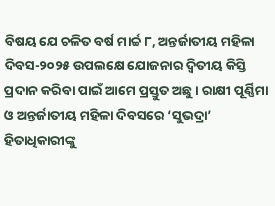ବିଷୟ ଯେ ଚଳିତ ବର୍ଷ ମାର୍ଚ୍ଚ ୮, ଅନ୍ତର୍ଜାତୀୟ ମହିଳା ଦିବସ-୨୦୨୫ ଉପଲକ୍ଷେ ଯୋଜନାର ଦ୍ବିତୀୟ କିସ୍ତି ପ୍ରଦାନ କରିବା ପାଇଁ ଆମେ ପ୍ରସ୍ତୁତ ଅଛୁ। ରାକ୍ଷୀ ପୂର୍ଣ୍ଣିମା ଓ ଅନ୍ତର୍ଜାତୀୟ ମହିଳା ଦିବସରେ ‘ସୁଭଦ୍ରା’ ହିତାଧିକାରୀଙ୍କୁ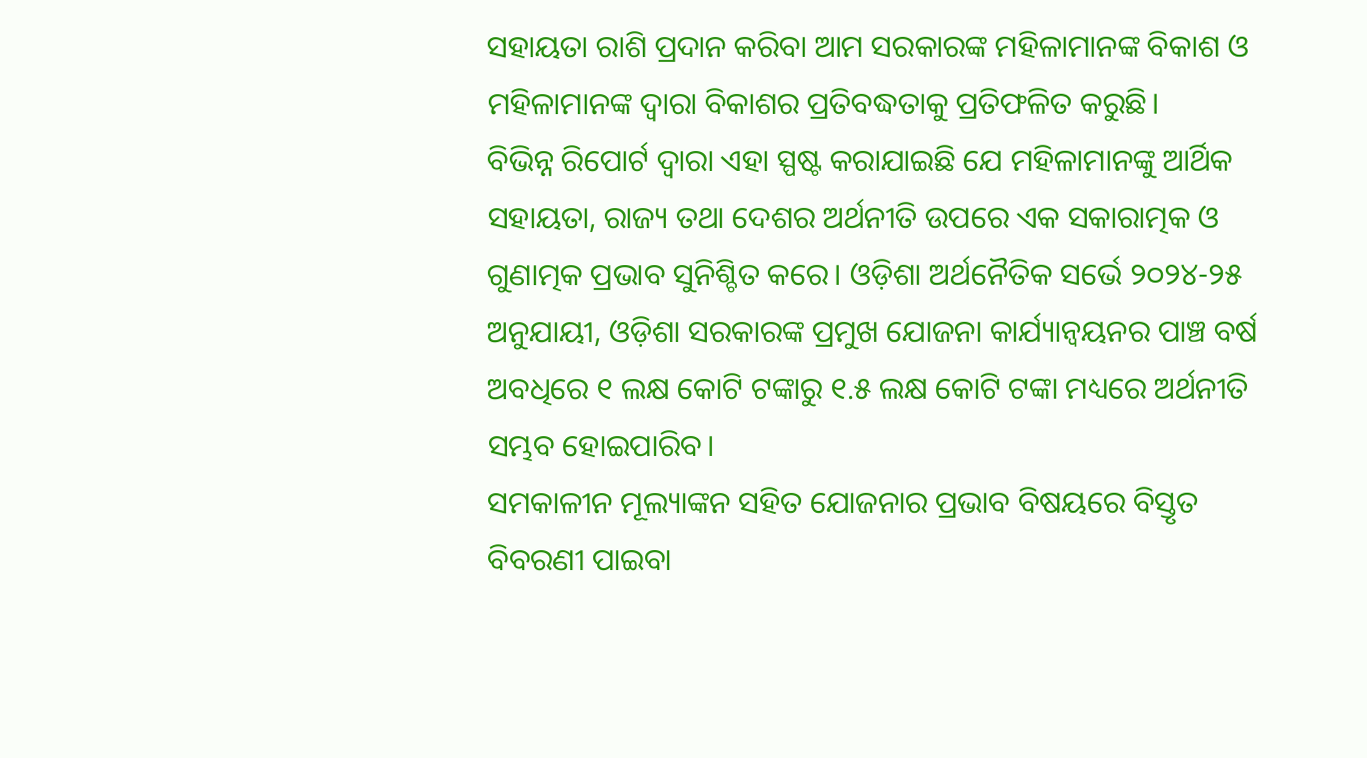ସହାୟତା ରାଶି ପ୍ରଦାନ କରିବା ଆମ ସରକାରଙ୍କ ମହିଳାମାନଙ୍କ ବିକାଶ ଓ ମହିଳାମାନଙ୍କ ଦ୍ୱାରା ବିକାଶର ପ୍ରତିବଦ୍ଧତାକୁ ପ୍ରତିଫଳିତ କରୁଛି।
ବିଭିନ୍ନ ରିପୋର୍ଟ ଦ୍ୱାରା ଏହା ସ୍ପଷ୍ଟ କରାଯାଇଛି ଯେ ମହିଳାମାନଙ୍କୁ ଆର୍ଥିକ ସହାୟତା, ରାଜ୍ୟ ତଥା ଦେଶର ଅର୍ଥନୀତି ଉପରେ ଏକ ସକାରାତ୍ମକ ଓ ଗୁଣାତ୍ମକ ପ୍ରଭାବ ସୁନିଶ୍ଚିତ କରେ। ଓଡ଼ିଶା ଅର୍ଥନୈତିକ ସର୍ଭେ ୨୦୨୪-୨୫ ଅନୁଯାୟୀ, ଓଡ଼ିଶା ସରକାରଙ୍କ ପ୍ରମୁଖ ଯୋଜନା କାର୍ଯ୍ୟାନ୍ବୟନର ପାଞ୍ଚ ବର୍ଷ ଅବଧିରେ ୧ ଲକ୍ଷ କୋଟି ଟଙ୍କାରୁ ୧.୫ ଲକ୍ଷ କୋଟି ଟଙ୍କା ମଧ୍ୟରେ ଅର୍ଥନୀତି ସମ୍ଭବ ହୋଇପାରିବ।
ସମକାଳୀନ ମୂଲ୍ୟାଙ୍କନ ସହିତ ଯୋଜନାର ପ୍ରଭାବ ବିଷୟରେ ବିସ୍ତୃତ ବିବରଣୀ ପାଇବା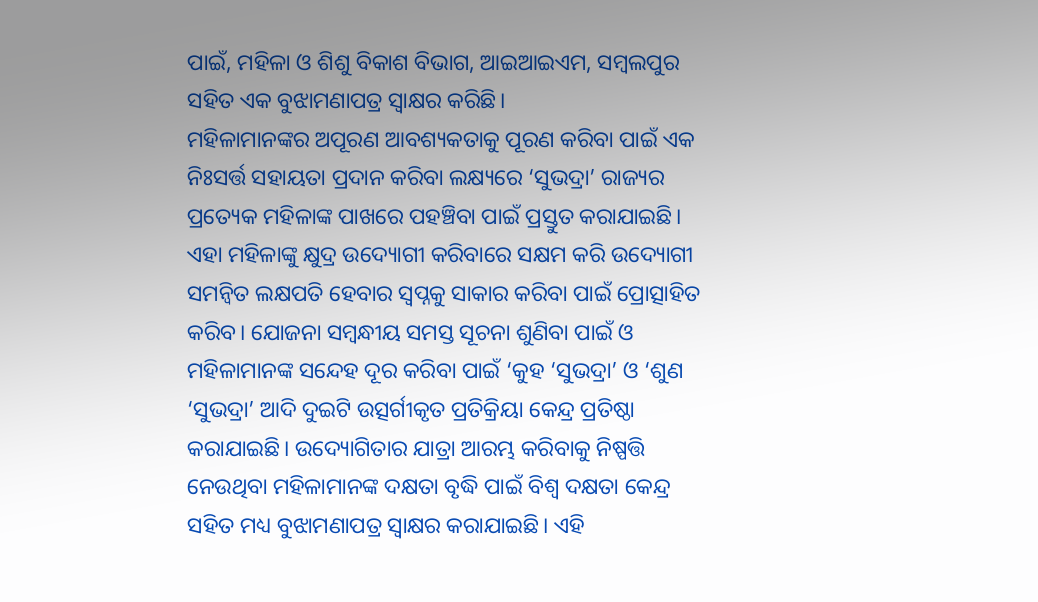ପାଇଁ, ମହିଳା ଓ ଶିଶୁ ବିକାଶ ବିଭାଗ, ଆଇଆଇଏମ, ସମ୍ବଲପୁର ସହିତ ଏକ ବୁଝାମଣାପତ୍ର ସ୍ବାକ୍ଷର କରିଛି।
ମହିଳାମାନଙ୍କର ଅପୂରଣ ଆବଶ୍ୟକତାକୁ ପୂରଣ କରିବା ପାଇଁ ଏକ ନିଃସର୍ତ୍ତ ସହାୟତା ପ୍ରଦାନ କରିବା ଲକ୍ଷ୍ୟରେ ‘ସୁଭଦ୍ରା’ ରାଜ୍ୟର ପ୍ରତ୍ୟେକ ମହିଳାଙ୍କ ପାଖରେ ପହଞ୍ଚିବା ପାଇଁ ପ୍ରସ୍ତୁତ କରାଯାଇଛି। ଏହା ମହିଳାଙ୍କୁ କ୍ଷୁଦ୍ର ଉଦ୍ୟୋଗୀ କରିବାରେ ସକ୍ଷମ କରି ଉଦ୍ୟୋଗୀ ସମନ୍ବିତ ଲକ୍ଷପତି ହେବାର ସ୍ବପ୍ନକୁ ସାକାର କରିବା ପାଇଁ ପ୍ରୋତ୍ସାହିତ କରିବ। ଯୋଜନା ସମ୍ବନ୍ଧୀୟ ସମସ୍ତ ସୂଚନା ଶୁଣିବା ପାଇଁ ଓ ମହିଳାମାନଙ୍କ ସନ୍ଦେହ ଦୂର କରିବା ପାଇଁ ‘କୁହ ‘ସୁଭଦ୍ରା’ ଓ ‘ଶୁଣ ‘ସୁଭଦ୍ରା’ ଆଦି ଦୁଇଟି ଉତ୍ସର୍ଗୀକୃତ ପ୍ରତିକ୍ରିୟା କେନ୍ଦ୍ର ପ୍ରତିଷ୍ଠା କରାଯାଇଛି। ଉଦ୍ୟୋଗିତାର ଯାତ୍ରା ଆରମ୍ଭ କରିବାକୁ ନିଷ୍ପତ୍ତି ନେଉଥିବା ମହିଳାମାନଙ୍କ ଦକ୍ଷତା ବୃଦ୍ଧି ପାଇଁ ବିଶ୍ବ ଦକ୍ଷତା କେନ୍ଦ୍ର ସହିତ ମଧ୍ୟ ବୁଝାମଣାପତ୍ର ସ୍ବାକ୍ଷର କରାଯାଇଛି। ଏହି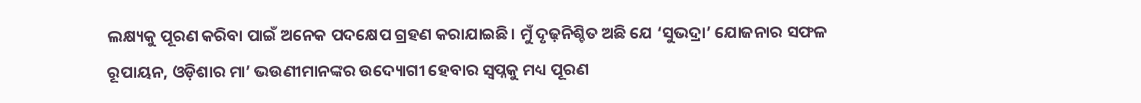ଲକ୍ଷ୍ୟକୁ ପୂରଣ କରିବା ପାଇଁ ଅନେକ ପଦକ୍ଷେପ ଗ୍ରହଣ କରାଯାଇଛି। ମୁଁ ଦୃଢ଼ନିଶ୍ଚିତ ଅଛି ଯେ ‘ସୁଭଦ୍ରା’ ଯୋଜନାର ସଫଳ ରୂପାୟନ, ଓଡ଼ିଶାର ମା’ ଭଉଣୀମାନଙ୍କର ଉଦ୍ୟୋଗୀ ହେବାର ସ୍ବପ୍ନକୁ ମଧ୍ୟ ପୂରଣ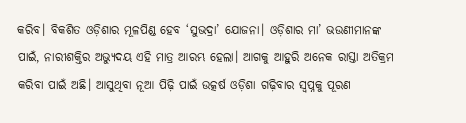କରିବ। ବିକଶିତ ଓଡ଼ିଶାର ମୂଳପିଣ୍ଡ ହେବ ‘ସୁଭଦ୍ରା’ ଯୋଜନା। ଓଡ଼ିଶାର ମା’ ଭଉଣୀମାନଙ୍କ ପାଇଁ, ନାରୀଶକ୍ତିର ଅଭ୍ୟୁଦୟ ଏହି ମାତ୍ର ଆରମ୍ଭ ହେଲା। ଆଗକୁ ଆହୁରି ଅନେକ ରାସ୍ତା ଅତିକ୍ରମ କରିବା ପାଇଁ ଅଛି। ଆସୁଥିବା ନୂଆ ପିଢ଼ି ପାଇଁ ଉତ୍କର୍ଷ ଓଡ଼ିଶା ଗଢ଼ିବାର ସ୍ବପ୍ନକୁ ପୂରଣ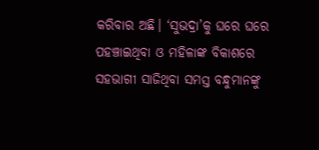କରିବାର ଅଛି। ‘ସୁଭଦ୍ରା’କୁ ଘରେ ଘରେ ପହଞ୍ଚାଇଥିବା ଓ ମହିଳାଙ୍କ ବିକାଶରେ ସହଭାଗୀ ସାଜିଥିବା ସମସ୍ତ ବନ୍ଧୁମାନଙ୍କୁ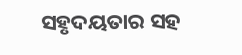ସହୃଦୟତାର ସହ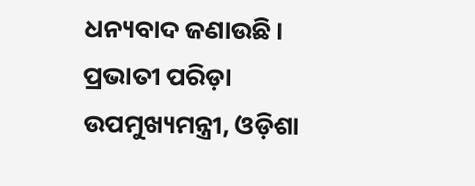ଧନ୍ୟବାଦ ଜଣାଉଛି।
ପ୍ରଭାତୀ ପରିଡ଼ା
ଉପମୁଖ୍ୟମନ୍ତ୍ରୀ, ଓଡ଼ିଶା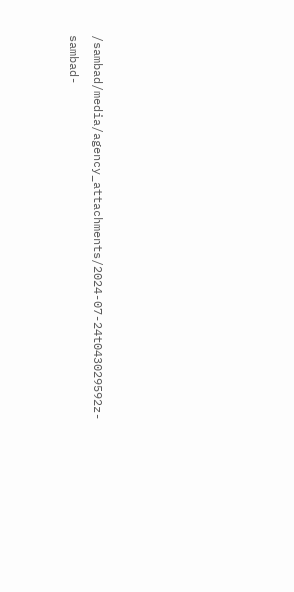/sambad/media/agency_attachments/2024-07-24t043029592z-sambad-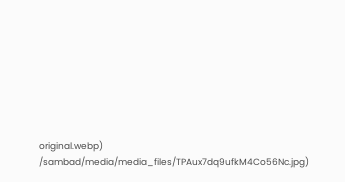original.webp)
/sambad/media/media_files/TPAux7dq9ufkM4Co56Nc.jpg)